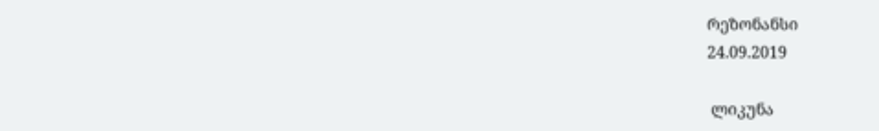რეზონანსი
24.09.2019

 ლიკუნა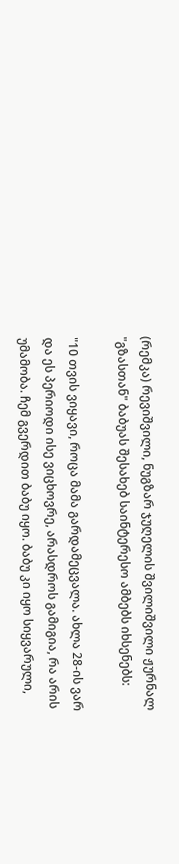(რემკა) რევიშვილი, ნუგზარ ჯუღელის შვილიშვილი ჟურნალ "გზასთან" ბაბუას შესახებ საინტერესო ამბებს იხსენებს:

"10 თვის ვიყავი, როცა მამა გარდამეცვალა. ახლა 28-ის ვარ და ეს პერიოდი ისე ვიცხოვრე, არასდროს გამიგია, რა არის უმამობა. ჩემ გვერდით ბაბუ იყო. ბაბუ კი იყო სიყვარული,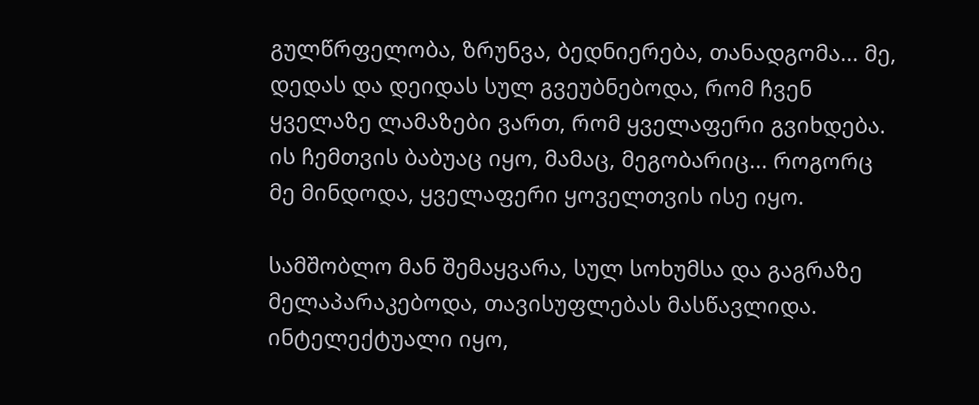გულწრფელობა, ზრუნვა, ბედნიერება, თანადგომა... მე, დედას და დეიდას სულ გვეუბნებოდა, რომ ჩვენ ყველაზე ლამაზები ვართ, რომ ყველაფერი გვიხდება. ის ჩემთვის ბაბუაც იყო, მამაც, მეგობარიც... როგორც მე მინდოდა, ყველაფერი ყოველთვის ისე იყო.

სამშობლო მან შემაყვარა, სულ სოხუმსა და გაგრაზე მელაპარაკებოდა, თავისუფლებას მასწავლიდა. ინტელექტუალი იყო,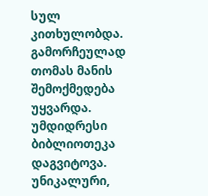სულ კითხულობდა. გამორჩეულად თომას მანის შემოქმედება უყვარდა. უმდიდრესი ბიბლიოთეკა დაგვიტოვა. უნიკალური,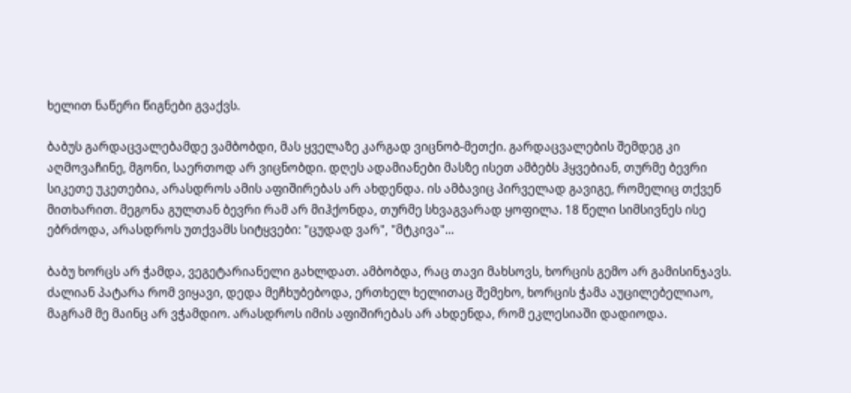ხელით ნაწერი წიგნები გვაქვს.

ბაბუს გარდაცვალებამდე ვამბობდი, მას ყველაზე კარგად ვიცნობ-მეთქი. გარდაცვალების შემდეგ კი აღმოვაჩინე, მგონი, საერთოდ არ ვიცნობდი. დღეს ადამიანები მასზე ისეთ ამბებს ჰყვებიან, თურმე ბევრი სიკეთე უკეთებია, არასდროს ამის აფიშირებას არ ახდენდა. ის ამბავიც პირველად გავიგე, რომელიც თქვენ მითხარით. მეგონა გულთან ბევრი რამ არ მიჰქონდა, თურმე სხვაგვარად ყოფილა. 18 წელი სიმსივნეს ისე ებრძოდა, არასდროს უთქვამს სიტყვები: "ცუდად ვარ", "მტკივა"...

ბაბუ ხორცს არ ჭამდა, ვეგეტარიანელი გახლდათ. ამბობდა, რაც თავი მახსოვს, ხორცის გემო არ გამისინჯავს. ძალიან პატარა რომ ვიყავი, დედა მეჩხუბებოდა, ერთხელ ხელითაც შემეხო, ხორცის ჭამა აუცილებელიაო, მაგრამ მე მაინც არ ვჭამდიო. არასდროს იმის აფიშირებას არ ახდენდა, რომ ეკლესიაში დადიოდა.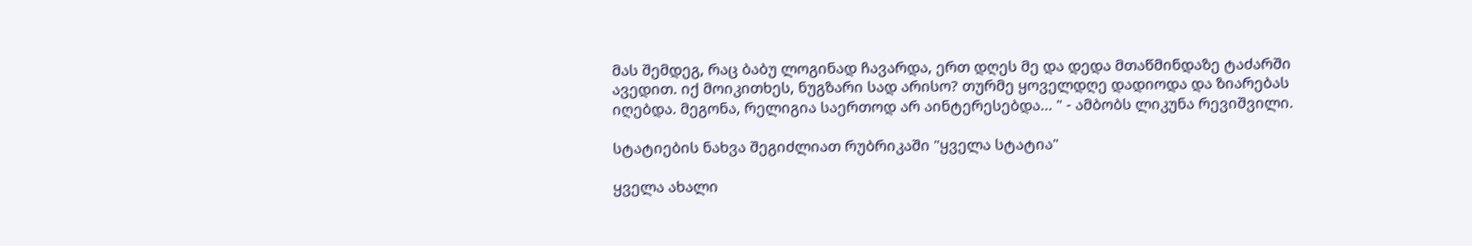მას შემდეგ, რაც ბაბუ ლოგინად ჩავარდა, ერთ დღეს მე და დედა მთაწმინდაზე ტაძარში ავედით. იქ მოიკითხეს, ნუგზარი სად არისო? თურმე ყოველდღე დადიოდა და ზიარებას იღებდა. მეგონა, რელიგია საერთოდ არ აინტერესებდა... " - ამბობს ლიკუნა რევიშვილი.

სტატიების ნახვა შეგიძლიათ რუბრიკაში "ყველა სტატია"

ყველა ახალი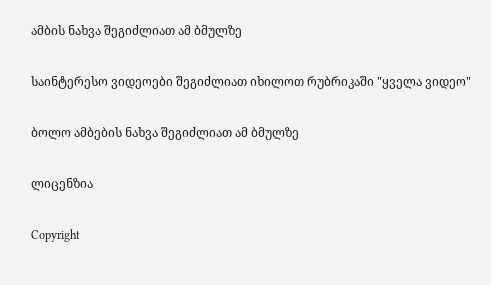ამბის ნახვა შეგიძლიათ ამ ბმულზე

საინტერესო ვიდეოები შეგიძლიათ იხილოთ რუბრიკაში "ყველა ვიდეო"

ბოლო ამბების ნახვა შეგიძლიათ ამ ბმულზე

ლიცენზია

Copyright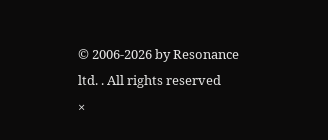© 2006-2026 by Resonance ltd. . All rights reserved
×